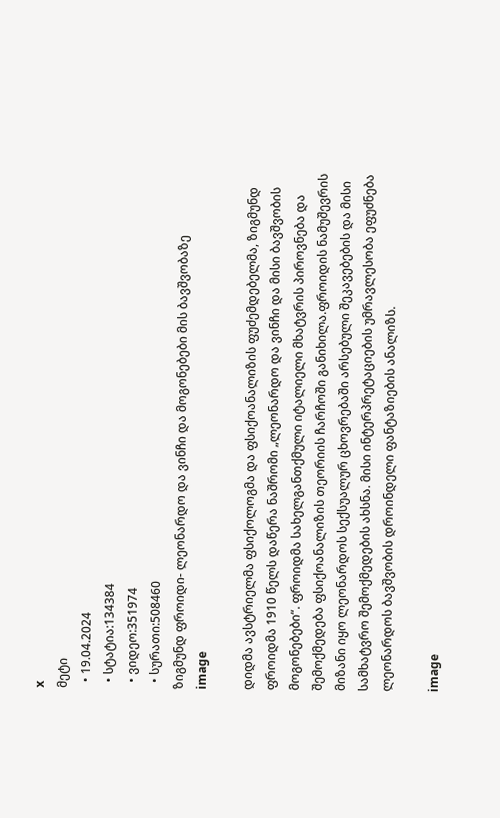x
მეტი
  • 19.04.2024
  • სტატია:134384
  • ვიდეო:351974
  • სურათი:508460
ზიგმუნდ ფროიდი- ლეონარდო და ვინჩი და მოგონებები მის ბავშვობაზე
image

დიდმა ავსტრიელმა ფსიქოლოგმა და ფსიქოანალიზის ფუძემდებელმა, ზიგმუნდ ფროიდმა 1910 წელს დაწერა ნაშრომი „ლეონარდო და ვინჩი და მისი ბავშვობის მოგონებები“. ფროიდმა სახელგანთქმული იტალიელი მხატვრის პიროვნება და შემოქმედება ფსიქოანალიზის თეორიის ჩარჩოში განიხილა.ფროიდის ნამუშევრის მიზანი იყო ლეონარდოს სექსუალურ ცხოვრებაში არსებული შეკავებების და მისი სამხატვრო შემოქმედების ახსნა. მისი ინტერპრეტაციების უმრავლესობა ეფუძნება ლეონარდოს ბავშვობის დროინდელი ფანტაზიების ანალიზს.

image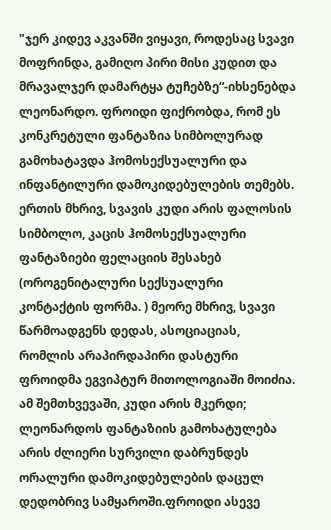"ჯერ კიდევ აკვანში ვიყავი, როდესაც სვავი მოფრინდა, გამიღო პირი მისი კუდით და მრავალჯერ დამარტყა ტუჩებზე“-იხსენებდა ლეონარდო. ფროიდი ფიქრობდა, რომ ეს კონკრეტული ფანტაზია სიმბოლურად გამოხატავდა ჰომოსექსუალური და ინფანტილური დამოკიდებულების თემებს. ერთის მხრივ, სვავის კუდი არის ფალოსის სიმბოლო, კაცის ჰომოსექსუალური ფანტაზიები ფელაციის შესახებ (ოროგენიტალური სექსუალური კონტაქტის ფორმა. ) მეორე მხრივ, სვავი წარმოადგენს დედას, ასოციაციას, რომლის არაპირდაპირი დასტური ფროიდმა ეგვიპტურ მითოლოგიაში მოიძია. ამ შემთხვევაში, კუდი არის მკერდი; ლეონარდოს ფანტაზიის გამოხატულება არის ძლიერი სურვილი დაბრუნდეს ორალური დამოკიდებულების დაცულ დედობრივ სამყაროში.ფროიდი ასევე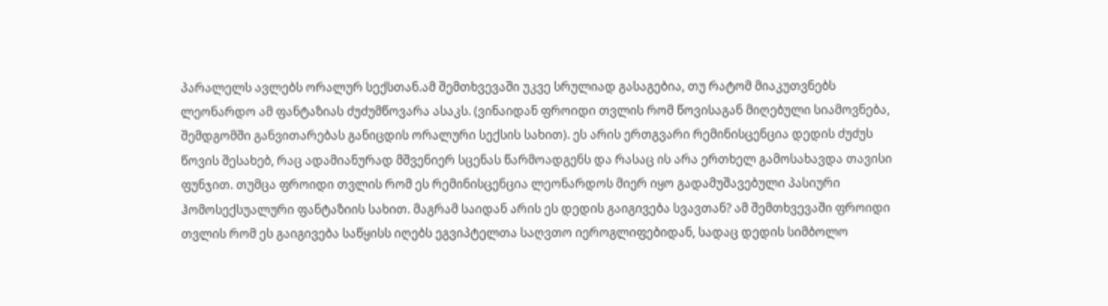პარალელს ავლებს ორალურ სექსთან.ამ შემთხვევაში უკვე სრულიად გასაგებია, თუ რატომ მიაკუთვნებს ლეონარდო ამ ფანტაზიას ძუძუმწოვარა ასაკს. (ვინაიდან ფროიდი თვლის რომ წოვისაგან მიღებული სიამოვნება, შემდგომში განვითარებას განიცდის ორალური სექსის სახით). ეს არის ერთგვარი რემინისცენცია დედის ძუძუს წოვის შესახებ, რაც ადამიანურად მშვენიერ სცენას წარმოადგენს და რასაც ის არა ერთხელ გამოსახავდა თავისი ფუნჯით. თუმცა ფროიდი თვლის რომ ეს რემინისცენცია ლეონარდოს მიერ იყო გადამუშავებული პასიური ჰომოსექსუალური ფანტაზიის სახით. მაგრამ საიდან არის ეს დედის გაიგივება სვავთან? ამ შემთხვევაში ფროიდი თვლის რომ ეს გაიგივება საწყისს იღებს ეგვიპტელთა საღვთო იეროგლიფებიდან, სადაც დედის სიმბოლო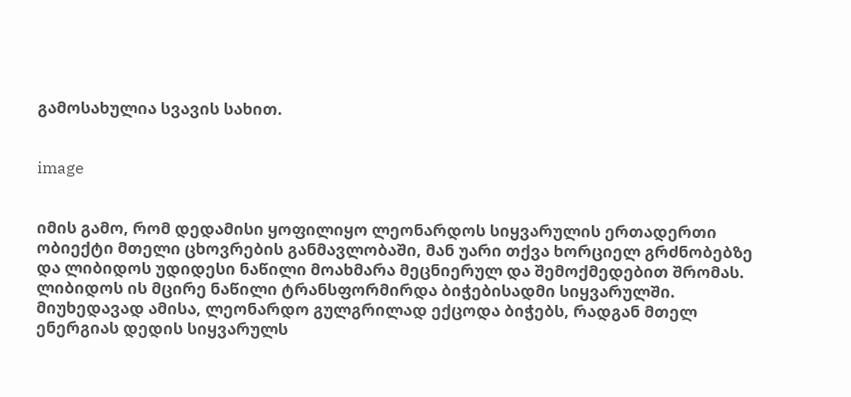გამოსახულია სვავის სახით.


image


იმის გამო, რომ დედამისი ყოფილიყო ლეონარდოს სიყვარულის ერთადერთი ობიექტი მთელი ცხოვრების განმავლობაში, მან უარი თქვა ხორციელ გრძნობებზე და ლიბიდოს უდიდესი ნაწილი მოახმარა მეცნიერულ და შემოქმედებით შრომას. ლიბიდოს ის მცირე ნაწილი ტრანსფორმირდა ბიჭებისადმი სიყვარულში. მიუხედავად ამისა, ლეონარდო გულგრილად ექცოდა ბიჭებს, რადგან მთელ ენერგიას დედის სიყვარულს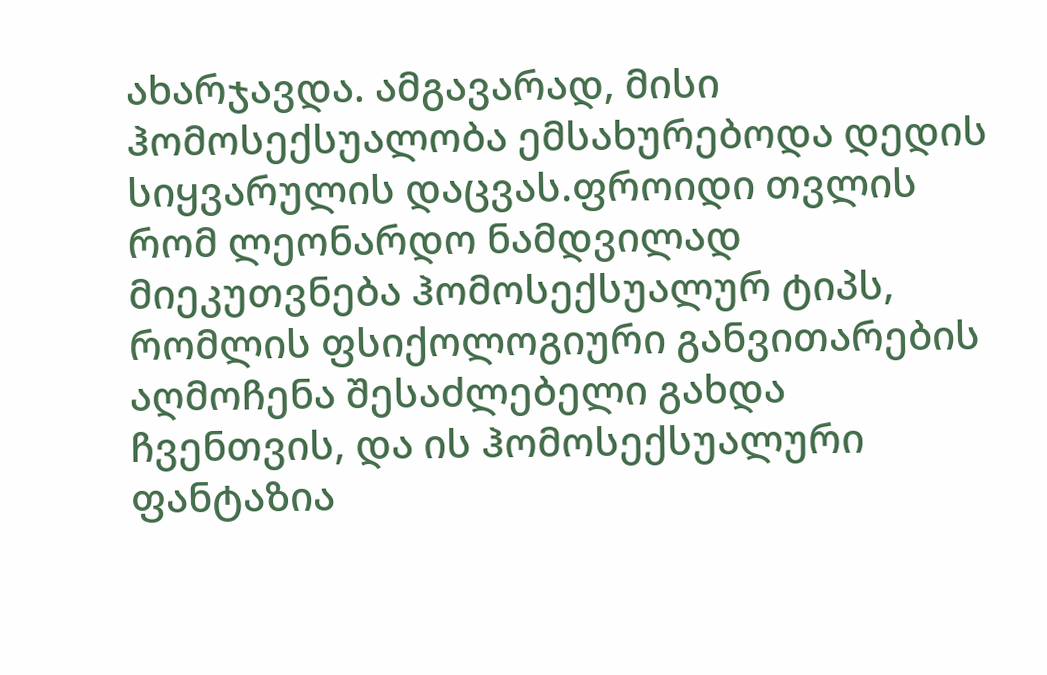ახარჯავდა. ამგავარად, მისი ჰომოსექსუალობა ემსახურებოდა დედის სიყვარულის დაცვას.ფროიდი თვლის რომ ლეონარდო ნამდვილად მიეკუთვნება ჰომოსექსუალურ ტიპს, რომლის ფსიქოლოგიური განვითარების აღმოჩენა შესაძლებელი გახდა ჩვენთვის, და ის ჰომოსექსუალური ფანტაზია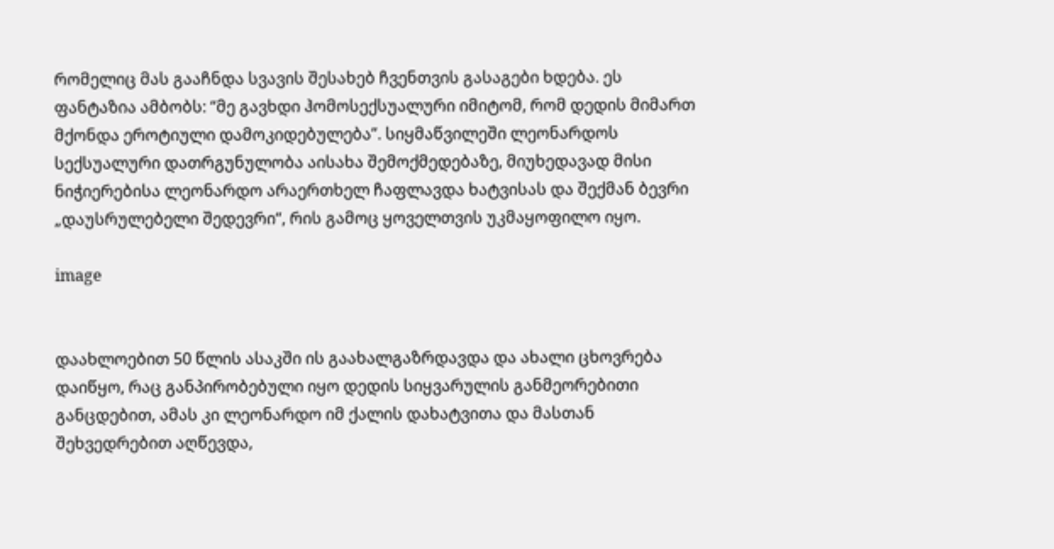რომელიც მას გააჩნდა სვავის შესახებ ჩვენთვის გასაგები ხდება. ეს ფანტაზია ამბობს: “მე გავხდი ჰომოსექსუალური იმიტომ, რომ დედის მიმართ მქონდა ეროტიული დამოკიდებულება”. სიყმაწვილეში ლეონარდოს სექსუალური დათრგუნულობა აისახა შემოქმედებაზე, მიუხედავად მისი ნიჭიერებისა ლეონარდო არაერთხელ ჩაფლავდა ხატვისას და შექმან ბევრი „დაუსრულებელი შედევრი“, რის გამოც ყოველთვის უკმაყოფილო იყო.

image


დაახლოებით 50 წლის ასაკში ის გაახალგაზრდავდა და ახალი ცხოვრება დაიწყო, რაც განპირობებული იყო დედის სიყვარულის განმეორებითი განცდებით, ამას კი ლეონარდო იმ ქალის დახატვითა და მასთან შეხვედრებით აღწევდა,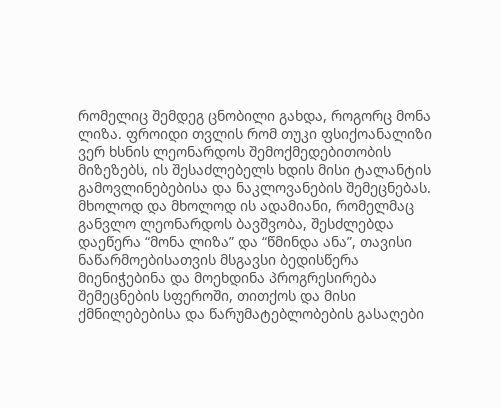რომელიც შემდეგ ცნობილი გახდა, როგორც მონა ლიზა. ფროიდი თვლის რომ თუკი ფსიქოანალიზი ვერ ხსნის ლეონარდოს შემოქმედებითობის მიზეზებს, ის შესაძლებელს ხდის მისი ტალანტის გამოვლინებებისა და ნაკლოვანების შემეცნებას. მხოლოდ და მხოლოდ ის ადამიანი, რომელმაც განვლო ლეონარდოს ბავშვობა, შესძლებდა დაეწერა “მონა ლიზა” და “წმინდა ანა”, თავისი ნაწარმოებისათვის მსგავსი ბედისწერა მიენიჭებინა და მოეხდინა პროგრესირება შემეცნების სფეროში, თითქოს და მისი ქმნილებებისა და წარუმატებლობების გასაღები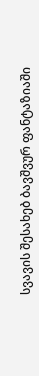სვავის შესახებ ბავშვურ ფანტაზიაში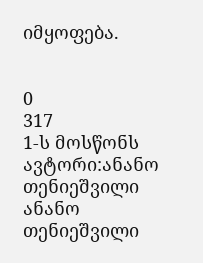იმყოფება.


0
317
1-ს მოსწონს
ავტორი:ანანო თენიეშვილი
ანანო თენიეშვილი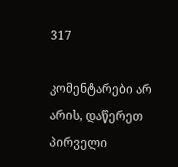317

კომენტარები არ არის, დაწერეთ პირველი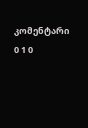კომენტარი
0 1 0